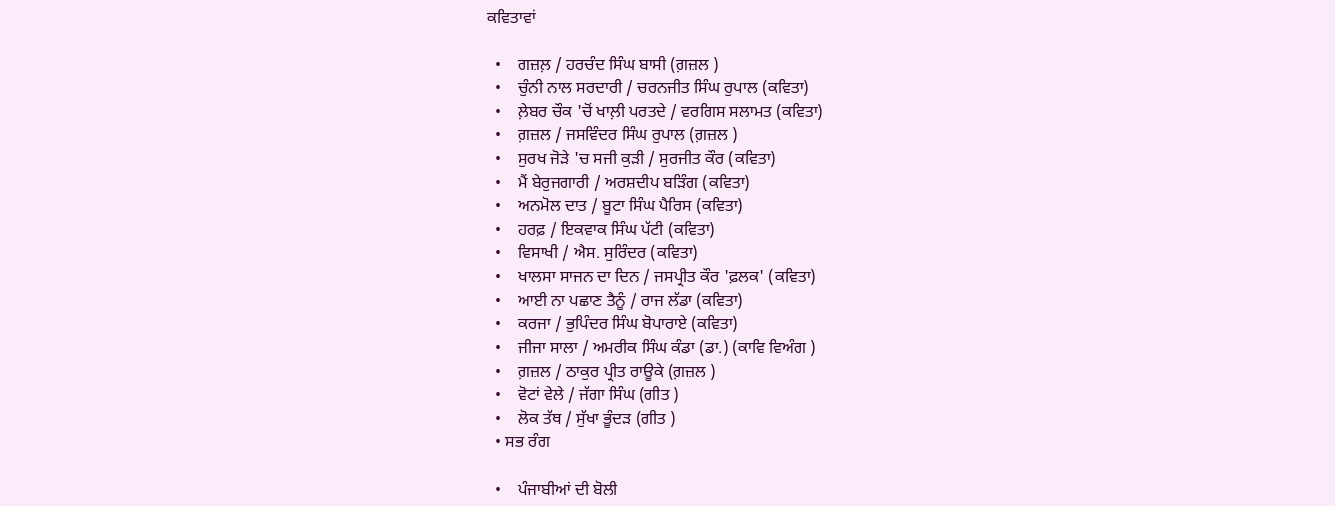ਕਵਿਤਾਵਾਂ

  •    ਗਜ਼ਲ਼ / ਹਰਚੰਦ ਸਿੰਘ ਬਾਸੀ (ਗ਼ਜ਼ਲ )
  •    ਚੁੰਨੀ ਨਾਲ ਸਰਦਾਰੀ / ਚਰਨਜੀਤ ਸਿੰਘ ਰੁਪਾਲ (ਕਵਿਤਾ)
  •    ਲ਼ੇਬਰ ਚੌਕ 'ਚੋਂ ਖਾਲ਼ੀ ਪਰਤਦੇ / ਵਰਗਿਸ ਸਲਾਮਤ (ਕਵਿਤਾ)
  •    ਗ਼ਜ਼ਲ / ਜਸਵਿੰਦਰ ਸਿੰਘ ਰੁਪਾਲ (ਗ਼ਜ਼ਲ )
  •    ਸੁਰਖ ਜੋੜੇ 'ਚ ਸਜੀ ਕੁੜੀ / ਸੁਰਜੀਤ ਕੌਰ (ਕਵਿਤਾ)
  •    ਮੈਂ ਬੇਰੁਜਗਾਰੀ / ਅਰਸ਼ਦੀਪ ਬੜਿੰਗ (ਕਵਿਤਾ)
  •    ਅਨਮੋਲ ਦਾਤ / ਬੂਟਾ ਸਿੰਘ ਪੈਰਿਸ (ਕਵਿਤਾ)
  •    ਹਰਫ਼ / ਇਕਵਾਕ ਸਿੰਘ ਪੱਟੀ (ਕਵਿਤਾ)
  •    ਵਿਸਾਖੀ / ਐਸ. ਸੁਰਿੰਦਰ (ਕਵਿਤਾ)
  •    ਖਾਲਸਾ ਸਾਜਨ ਦਾ ਦਿਨ / ਜਸਪ੍ਰੀਤ ਕੌਰ 'ਫ਼ਲਕ' (ਕਵਿਤਾ)
  •    ਆਈ ਨਾ ਪਛਾਣ ਤੈਨੂੰ / ਰਾਜ ਲੱਡਾ (ਕਵਿਤਾ)
  •    ਕਰਜਾ / ਭੁਪਿੰਦਰ ਸਿੰਘ ਬੋਪਾਰਾਏ (ਕਵਿਤਾ)
  •    ਜੀਜਾ ਸਾਲਾ / ਅਮਰੀਕ ਸਿੰਘ ਕੰਡਾ (ਡਾ.) (ਕਾਵਿ ਵਿਅੰਗ )
  •    ਗ਼ਜ਼ਲ / ਠਾਕੁਰ ਪ੍ਰੀਤ ਰਾਊਕੇ (ਗ਼ਜ਼ਲ )
  •    ਵੋਟਾਂ ਵੇਲੇ / ਜੱਗਾ ਸਿੰਘ (ਗੀਤ )
  •    ਲੋਕ ਤੱਥ / ਸੁੱਖਾ ਭੂੰਦੜ (ਗੀਤ )
  • ਸਭ ਰੰਗ

  •    ਪੰਜਾਬੀਆਂ ਦੀ ਬੋਲੀ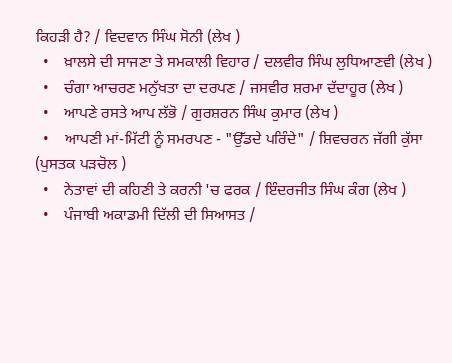ਕਿਹੜੀ ਹੈ? / ਵਿਦਵਾਨ ਸਿੰਘ ਸੋਨੀ (ਲੇਖ )
  •    ਖ਼ਾਲਸੇ ਦੀ ਸਾਜਣਾ ਤੇ ਸਮਕਾਲੀ ਵਿਹਾਰ / ਦਲਵੀਰ ਸਿੰਘ ਲੁਧਿਆਣਵੀ (ਲੇਖ )
  •    ਚੰਗਾ ਆਚਰਣ ਮਨੁੱਖਤਾ ਦਾ ਦਰਪਣ / ਜਸਵੀਰ ਸ਼ਰਮਾ ਦੱਦਾਹੂਰ (ਲੇਖ )
  •    ਆਪਣੇ ਰਸਤੇ ਆਪ ਲੱਭੋ / ਗੁਰਸ਼ਰਨ ਸਿੰਘ ਕੁਮਾਰ (ਲੇਖ )
  •    ਆਪਣੀ ਮਾਂ-ਮਿੱਟੀ ਨੂੰ ਸਮਰਪਣ - "ਉੱਡਦੇ ਪਰਿੰਦੇ" / ਸ਼ਿਵਚਰਨ ਜੱਗੀ ਕੁੱਸਾ (ਪੁਸਤਕ ਪੜਚੋਲ )
  •    ਨੇਤਾਵਾਂ ਦੀ ਕਹਿਣੀ ਤੇ ਕਰਨੀ 'ਚ ਫਰਕ / ਇੰਦਰਜੀਤ ਸਿੰਘ ਕੰਗ (ਲੇਖ )
  •    ਪੰਜਾਬੀ ਅਕਾਡਮੀ ਦਿੱਲੀ ਦੀ ਸਿਆਸਤ /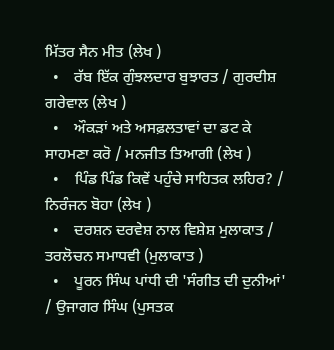ਮਿੱਤਰ ਸੈਨ ਮੀਤ (ਲੇਖ )
  •    ਰੱਬ ਇੱਕ ਗੁੰਝਲਦਾਰ ਬੁਝਾਰਤ / ਗੁਰਦੀਸ਼ ਗਰੇਵਾਲ (ਲੇਖ )
  •    ਔਕੜਾਂ ਅਤੇ ਅਸਫ਼ਲਤਾਵਾਂ ਦਾ ਡਟ ਕੇ ਸਾਹਮਣਾ ਕਰੋ / ਮਨਜੀਤ ਤਿਆਗੀ (ਲੇਖ )
  •    ਪਿੰਡ ਪਿੰਡ ਕਿਵੇਂ ਪਹੁੰਚੇ ਸਾਹਿਤਕ ਲਹਿਰ? / ਨਿਰੰਜਨ ਬੋਹਾ (ਲੇਖ )
  •    ਦਰਸ਼ਨ ਦਰਵੇਸ਼ ਨਾਲ ਵਿਸ਼ੇਸ਼ ਮੁਲਾਕਾਤ / ਤਰਲੋਚਨ ਸਮਾਧਵੀ (ਮੁਲਾਕਾਤ )
  •    ਪੂਰਨ ਸਿੰਘ ਪਾਂਧੀ ਦੀ 'ਸੰਗੀਤ ਦੀ ਦੁਨੀਆਂ' / ਉਜਾਗਰ ਸਿੰਘ (ਪੁਸਤਕ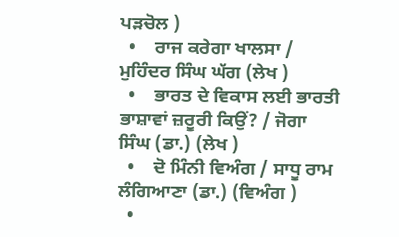ਪੜਚੋਲ )
  •    ਰਾਜ ਕਰੇਗਾ ਖਾਲਸਾ / ਮੁਹਿੰਦਰ ਸਿੰਘ ਘੱਗ (ਲੇਖ )
  •    ਭਾਰਤ ਦੇ ਵਿਕਾਸ ਲਈ ਭਾਰਤੀ ਭਾਸ਼ਾਵਾਂ ਜ਼ਰੂਰੀ ਕਿਉਂ? / ਜੋਗਾ ਸਿੰਘ (ਡਾ.) (ਲੇਖ )
  •    ਦੋ ਮਿੰਨੀ ਵਿਅੰਗ / ਸਾਧੂ ਰਾਮ ਲੰਗਿਆਣਾ (ਡਾ.) (ਵਿਅੰਗ )
  •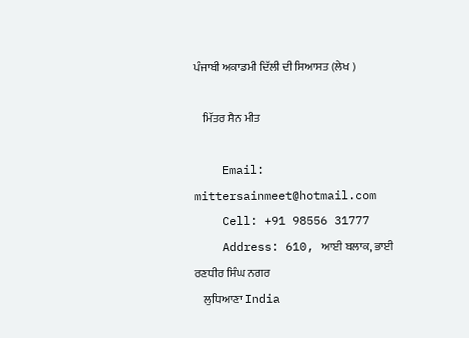ਪੰਜਾਬੀ ਅਕਾਡਮੀ ਦਿੱਲੀ ਦੀ ਸਿਆਸਤ (ਲੇਖ )

    ਮਿੱਤਰ ਸੈਨ ਮੀਤ

    Email: mittersainmeet@hotmail.com
    Cell: +91 98556 31777
    Address: 610, ਆਈ ਬਲਾਕ, ਭਾਈ ਰਣਧੀਰ ਸਿੰਘ ਨਗਰ
    ਲੁਧਿਆਣਾ India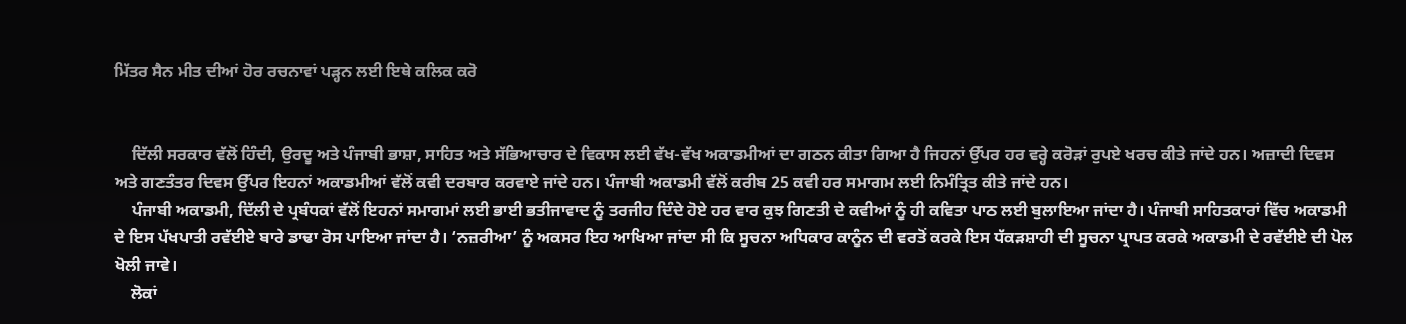ਮਿੱਤਰ ਸੈਨ ਮੀਤ ਦੀਆਂ ਹੋਰ ਰਚਨਾਵਾਂ ਪੜ੍ਹਨ ਲਈ ਇਥੇ ਕਲਿਕ ਕਰੋ


    ਦਿੱਲੀ ਸਰਕਾਰ ਵੱਲੋਂ ਹਿੰਦੀ, ਉਰਦੂ ਅਤੇ ਪੰਜਾਬੀ ਭਾਸ਼ਾ, ਸਾਹਿਤ ਅਤੇ ਸੱਭਿਆਚਾਰ ਦੇ ਵਿਕਾਸ ਲਈ ਵੱਖ-ਵੱਖ ਅਕਾਡਮੀਆਂ ਦਾ ਗਠਨ ਕੀਤਾ ਗਿਆ ਹੈ ਜਿਹਨਾਂ ਉੱਪਰ ਹਰ ਵਰ੍ਹੇ ਕਰੋੜਾਂ ਰੁਪਏ ਖਰਚ ਕੀਤੇ ਜਾਂਦੇ ਹਨ। ਅਜ਼ਾਦੀ ਦਿਵਸ ਅਤੇ ਗਣਤੰਤਰ ਦਿਵਸ ਉੱਪਰ ਇਹਨਾਂ ਅਕਾਡਮੀਆਂ ਵੱਲੋਂ ਕਵੀ ਦਰਬਾਰ ਕਰਵਾਏ ਜਾਂਦੇ ਹਨ। ਪੰਜਾਬੀ ਅਕਾਡਮੀ ਵੱਲੋਂ ਕਰੀਬ 25 ਕਵੀ ਹਰ ਸਮਾਗਮ ਲਈ ਨਿਮੰਤ੍ਰਿਤ ਕੀਤੇ ਜਾਂਦੇ ਹਨ।
    ਪੰਜਾਬੀ ਅਕਾਡਮੀ, ਦਿੱਲੀ ਦੇ ਪ੍ਰਬੰਧਕਾਂ ਵੱਲੋਂ ਇਹਨਾਂ ਸਮਾਗਮਾਂ ਲਈ ਭਾਈ ਭਤੀਜਾਵਾਦ ਨੂੰ ਤਰਜੀਹ ਦਿੰਦੇ ਹੋਏ ਹਰ ਵਾਰ ਕੁਝ ਗਿਣਤੀ ਦੇ ਕਵੀਆਂ ਨੂੰ ਹੀ ਕਵਿਤਾ ਪਾਠ ਲਈ ਬੁਲਾਇਆ ਜਾਂਦਾ ਹੈ। ਪੰਜਾਬੀ ਸਾਹਿਤਕਾਰਾਂ ਵਿੱਚ ਅਕਾਡਮੀ ਦੇ ਇਸ ਪੱਖਪਾਤੀ ਰਵੱਈਏ ਬਾਰੇ ਡਾਢਾ ਰੋਸ ਪਾਇਆ ਜਾਂਦਾ ਹੈ। ‘ਨਜ਼ਰੀਆ’ ਨੂੰ ਅਕਸਰ ਇਹ ਆਖਿਆ ਜਾਂਦਾ ਸੀ ਕਿ ਸੂਚਨਾ ਅਧਿਕਾਰ ਕਾਨੂੰਨ ਦੀ ਵਰਤੋਂ ਕਰਕੇ ਇਸ ਧੱਕੜਸ਼ਾਹੀ ਦੀ ਸੂਚਨਾ ਪ੍ਰਾਪਤ ਕਰਕੇ ਅਕਾਡਮੀ ਦੇ ਰਵੱਈਏ ਦੀ ਪੋਲ ਖੋਲੀ ਜਾਵੇ।
    ਲੋਕਾਂ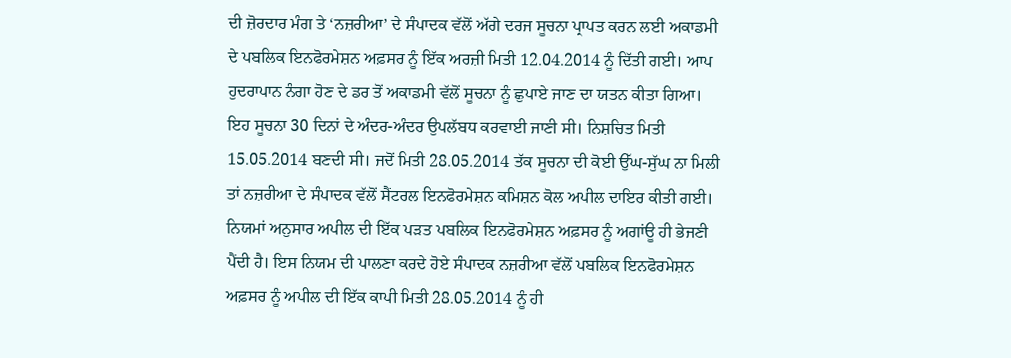ਦੀ ਜ਼ੋਰਦਾਰ ਮੰਗ ਤੇ ‘ਨਜ਼ਰੀਆ’ ਦੇ ਸੰਪਾਦਕ ਵੱਲੋਂ ਅੱਗੇ ਦਰਜ ਸੂਚਨਾ ਪ੍ਰਾਪਤ ਕਰਨ ਲਈ ਅਕਾਡਮੀ ਦੇ ਪਬਲਿਕ ਇਨਫੋਰਮੇਸ਼ਨ ਅਫ਼ਸਰ ਨੂੰ ਇੱਕ ਅਰਜ਼ੀ ਮਿਤੀ 12.04.2014 ਨੂੰ ਦਿੱਤੀ ਗਈ। ਆਪ ਹੁਦਰਾਪਾਨ ਨੰਗਾ ਹੋਣ ਦੇ ਡਰ ਤੋਂ ਅਕਾਡਮੀ ਵੱਲੋਂ ਸੂਚਨਾ ਨੂੰ ਛੁਪਾਏ ਜਾਣ ਦਾ ਯਤਨ ਕੀਤਾ ਗਿਆ। ਇਹ ਸੂਚਨਾ 30 ਦਿਨਾਂ ਦੇ ਅੰਦਰ-ਅੰਦਰ ਉਪਲੱਬਧ ਕਰਵਾਈ ਜਾਣੀ ਸੀ। ਨਿਸ਼ਚਿਤ ਮਿਤੀ 15.05.2014 ਬਣਦੀ ਸੀ। ਜਦੋਂ ਮਿਤੀ 28.05.2014 ਤੱਕ ਸੂਚਨਾ ਦੀ ਕੋਈ ਉੱਘ-ਸੁੱਘ ਨਾ ਮਿਲੀ ਤਾਂ ਨਜ਼ਰੀਆ ਦੇ ਸੰਪਾਦਕ ਵੱਲੋਂ ਸੈਂਟਰਲ ਇਨਫੋਰਮੇਸ਼ਨ ਕਮਿਸ਼ਨ ਕੋਲ ਅਪੀਲ ਦਾਇਰ ਕੀਤੀ ਗਈ। ਨਿਯਮਾਂ ਅਨੁਸਾਰ ਅਪੀਲ ਦੀ ਇੱਕ ਪੜਤ ਪਬਲਿਕ ਇਨਫੋਰਮੇਸ਼ਨ ਅਫ਼ਸਰ ਨੂੰ ਅਗਾਂਊ ਹੀ ਭੇਜਣੀ ਪੈਂਦੀ ਹੈ। ਇਸ ਨਿਯਮ ਦੀ ਪਾਲਣਾ ਕਰਦੇ ਹੋਏ ਸੰਪਾਦਕ ਨਜ਼ਰੀਆ ਵੱਲੋਂ ਪਬਲਿਕ ਇਨਫੋਰਮੇਸ਼ਨ ਅਫ਼ਸਰ ਨੂੰ ਅਪੀਲ ਦੀ ਇੱਕ ਕਾਪੀ ਮਿਤੀ 28.05.2014 ਨੂੰ ਹੀ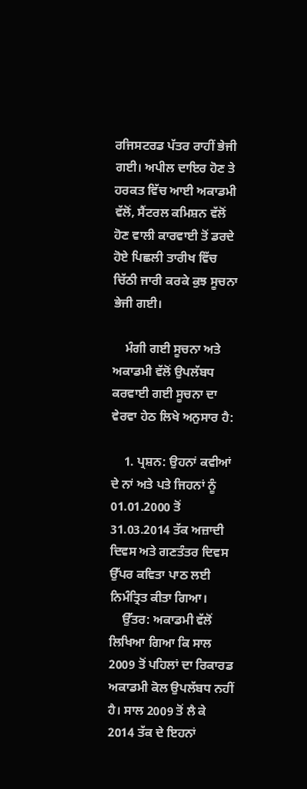ਰਜਿਸਟਰਡ ਪੱਤਰ ਰਾਹੀਂ ਭੇਜੀ ਗਈ। ਅਪੀਲ ਦਾਇਰ ਹੋਣ ਤੇ ਹਰਕਤ ਵਿੱਚ ਆਈ ਅਕਾਡਮੀ ਵੱਲੋਂ, ਸੈਂਟਰਲ ਕਮਿਸ਼ਨ ਵੱਲੋਂ ਹੋਣ ਵਾਲੀ ਕਾਰਵਾਈ ਤੋਂ ਡਰਦੇ ਹੋਏ ਪਿਛਲੀ ਤਾਰੀਖ ਵਿੱਚ ਚਿੱਠੀ ਜਾਰੀ ਕਰਕੇ ਕੁਝ ਸੂਚਨਾ ਭੇਜੀ ਗਈ।

    ਮੰਗੀ ਗਈ ਸੂਚਨਾ ਅਤੇ ਅਕਾਡਮੀ ਵੱਲੋਂ ਉਪਲੱਬਧ ਕਰਵਾਈ ਗਈ ਸੂਚਨਾ ਦਾ ਵੇਰਵਾ ਹੇਠ ਲਿਖੇ ਅਨੁਸਾਰ ਹੈ:

    1. ਪ੍ਰਸ਼ਨ: ਉਹਨਾਂ ਕਵੀਆਂ ਦੇ ਨਾਂ ਅਤੇ ਪਤੇ ਜਿਹਨਾਂ ਨੂੰ 01.01.2000 ਤੋਂ 31.03.2014 ਤੱਕ ਅਜ਼ਾਦੀ ਦਿਵਸ ਅਤੇ ਗਣਤੰਤਰ ਦਿਵਸ ਉੱਪਰ ਕਵਿਤਾ ਪਾਠ ਲਈ ਨਿਮੰਤ੍ਰਿਤ ਕੀਤਾ ਗਿਆ।
    ਉੱਤਰ: ਅਕਾਡਮੀ ਵੱਲੋਂ ਲਿਖਿਆ ਗਿਆ ਕਿ ਸਾਲ 2009 ਤੋਂ ਪਹਿਲਾਂ ਦਾ ਰਿਕਾਰਡ ਅਕਾਡਮੀ ਕੋਲ ਉਪਲੱਬਧ ਨਹੀਂ ਹੈ। ਸਾਲ 2009 ਤੋਂ ਲੈ ਕੇ 2014 ਤੱਕ ਦੇ ਇਹਨਾਂ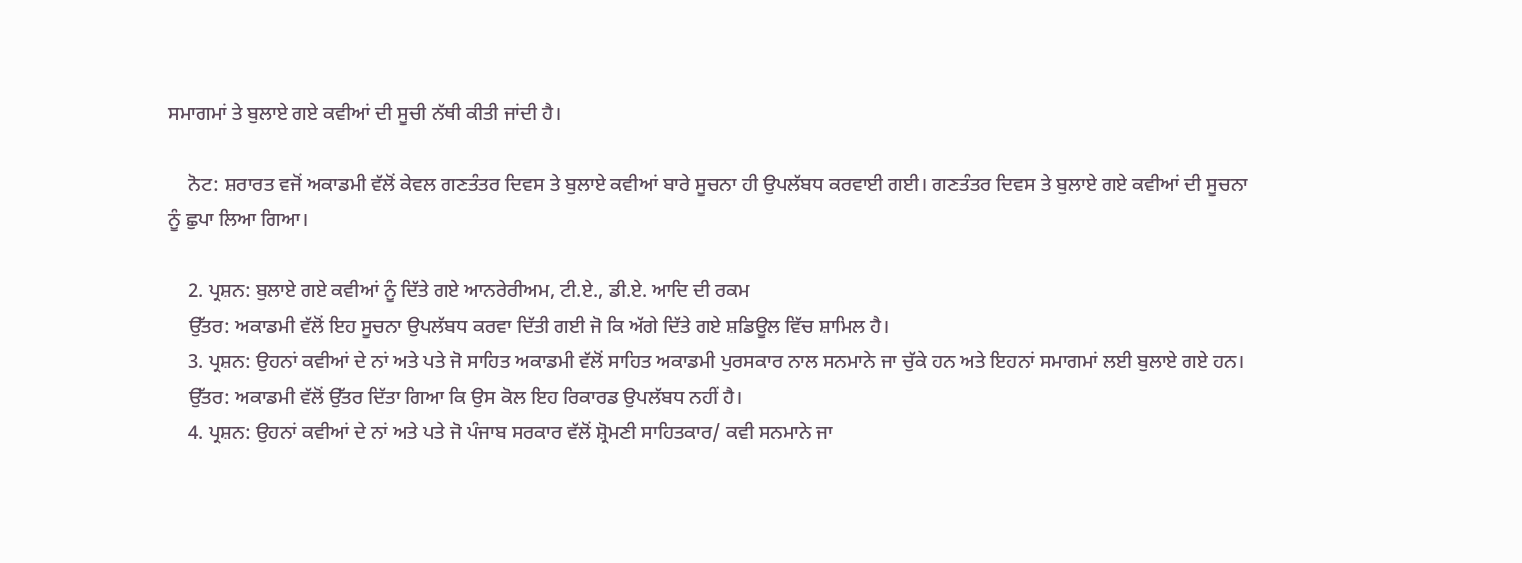ਸਮਾਗਮਾਂ ਤੇ ਬੁਲਾਏ ਗਏ ਕਵੀਆਂ ਦੀ ਸੂਚੀ ਨੱਥੀ ਕੀਤੀ ਜਾਂਦੀ ਹੈ।

    ਨੋਟ: ਸ਼ਰਾਰਤ ਵਜੋਂ ਅਕਾਡਮੀ ਵੱਲੋਂ ਕੇਵਲ ਗਣਤੰਤਰ ਦਿਵਸ ਤੇ ਬੁਲਾਏ ਕਵੀਆਂ ਬਾਰੇ ਸੂਚਨਾ ਹੀ ਉਪਲੱਬਧ ਕਰਵਾਈ ਗਈ। ਗਣਤੰਤਰ ਦਿਵਸ ਤੇ ਬੁਲਾਏ ਗਏ ਕਵੀਆਂ ਦੀ ਸੂਚਨਾ ਨੂੰ ਛੁਪਾ ਲਿਆ ਗਿਆ।

    2. ਪ੍ਰਸ਼ਨ: ਬੁਲਾਏ ਗਏ ਕਵੀਆਂ ਨੂੰ ਦਿੱਤੇ ਗਏ ਆਨਰੇਰੀਅਮ, ਟੀ.ਏ., ਡੀ.ਏ. ਆਦਿ ਦੀ ਰਕਮ
    ਉੱਤਰ: ਅਕਾਡਮੀ ਵੱਲੋਂ ਇਹ ਸੂਚਨਾ ਉਪਲੱਬਧ ਕਰਵਾ ਦਿੱਤੀ ਗਈ ਜੋ ਕਿ ਅੱਗੇ ਦਿੱਤੇ ਗਏ ਸ਼ਡਿਊਲ ਵਿੱਚ ਸ਼ਾਮਿਲ ਹੈ।
    3. ਪ੍ਰਸ਼ਨ: ਉਹਨਾਂ ਕਵੀਆਂ ਦੇ ਨਾਂ ਅਤੇ ਪਤੇ ਜੋ ਸਾਹਿਤ ਅਕਾਡਮੀ ਵੱਲੋਂ ਸਾਹਿਤ ਅਕਾਡਮੀ ਪੁਰਸਕਾਰ ਨਾਲ ਸਨਮਾਨੇ ਜਾ ਚੁੱਕੇ ਹਨ ਅਤੇ ਇਹਨਾਂ ਸਮਾਗਮਾਂ ਲਈ ਬੁਲਾਏ ਗਏ ਹਨ।
    ਉੱਤਰ: ਅਕਾਡਮੀ ਵੱਲੋਂ ਉੱਤਰ ਦਿੱਤਾ ਗਿਆ ਕਿ ਉਸ ਕੋਲ ਇਹ ਰਿਕਾਰਡ ਉਪਲੱਬਧ ਨਹੀਂ ਹੈ।
    4. ਪ੍ਰਸ਼ਨ: ਉਹਨਾਂ ਕਵੀਆਂ ਦੇ ਨਾਂ ਅਤੇ ਪਤੇ ਜੋ ਪੰਜਾਬ ਸਰਕਾਰ ਵੱਲੋਂ ਸ਼੍ਰੋਮਣੀ ਸਾਹਿਤਕਾਰ/ ਕਵੀ ਸਨਮਾਨੇ ਜਾ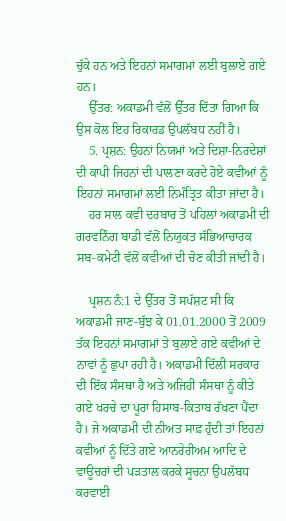ਚੁੱਕੇ ਹਨ ਅਤੇ ਇਹਨਾਂ ਸਮਾਗਮਾਂ ਲਈ ਬੁਲਾਏ ਗਏ ਹਨ।
    ਉੱਤਰ: ਅਕਾਡਮੀ ਵੱਲੋਂ ਉੱਤਰ ਦਿੱਤਾ ਗਿਆ ਕਿ ਉਸ ਕੋਲ ਇਹ ਰਿਕਾਰਡ ਉਪਲੱਬਧ ਨਹੀਂ ਹੈ।
    5. ਪ੍ਰਸ਼ਨ: ਉਹਨਾਂ ਨਿਯਮਾਂ ਅਤੇ ਦਿਸ਼ਾ-ਨਿਰਦੇਸ਼ਾਂ ਦੀ ਕਾਪੀ ਜਿਹਨਾਂ ਦੀ ਪਾਲਣਾ ਕਰਦੇ ਹੋਏ ਕਵੀਆਂ ਨੂੰ ਇਹਨਾਂ ਸਮਾਗਮਾਂ ਲਈ ਨਿਮੰਤ੍ਰਿਤ ਕੀਤਾ ਜਾਂਦਾ ਹੈ।
    ਹਰ ਸਾਲ ਕਵੀ ਦਰਬਾਰ ਤੋਂ ਪਹਿਲਾਂ ਅਕਾਡਮੀ ਦੀ ਗਰਵਨਿੰਗ ਬਾਡੀ ਵੱਲੋਂ ਨਿਯੁਕਤ ਸੱਭਿਆਚਾਰਕ ਸਬ-ਕਮੇਟੀ ਵੱਲੋਂ ਕਵੀਆਂ ਦੀ ਚੋਣ ਕੀਤੀ ਜਾਂਦੀ ਹੈ।

    ਪ੍ਰਸ਼ਨ ਨੰ:1 ਦੇ ਉੱਤਰ ਤੋਂ ਸਪੱਸ਼ਟ ਸੀ ਕਿ ਅਕਾਡਮੀ ਜਾਣ-ਬੁੱਝ ਕੇ 01.01.2000 ਤੋਂ 2009 ਤੱਕ ਇਹਨਾਂ ਸਮਾਗਮਾਂ ਤੇ ਬੁਲਾਏ ਗਏ ਕਵੀਆਂ ਦੇ ਨਾਵਾਂ ਨੂੰ ਛੁਪਾ ਰਹੀ ਹੈ। ਅਕਾਡਮੀ ਦਿੱਲੀ ਸਰਕਾਰ ਦੀ ਇੱਕ ਸੰਸਥਾ ਹੈ ਅਤੇ ਅਜਿਹੀ ਸੰਸਥਾ ਨੂੰ ਕੀਤੇ ਗਏ ਖਰਚੇ ਦਾ ਪੂਰਾ ਹਿਸਾਬ-ਕਿਤਾਬ ਰੱਖਣਾ ਪੈਂਦਾ ਹੈ। ਜੇ ਅਕਾਡਮੀ ਦੀ ਨੀਅਤ ਸਾਫ਼ ਹੁੰਦੀ ਤਾਂ ਇਹਨਾਂ ਕਵੀਆਂ ਨੂੰ ਦਿੱਤੇ ਗਏ ਆਨਰੇਰੀਅਮ ਆਦਿ ਦੇ ਵਾਊਚਰਾਂ ਦੀ ਪੜਤਾਲ ਕਰਕੇ ਸੂਚਨਾ ਉਪਲੱਬਧ ਕਰਵਾਈ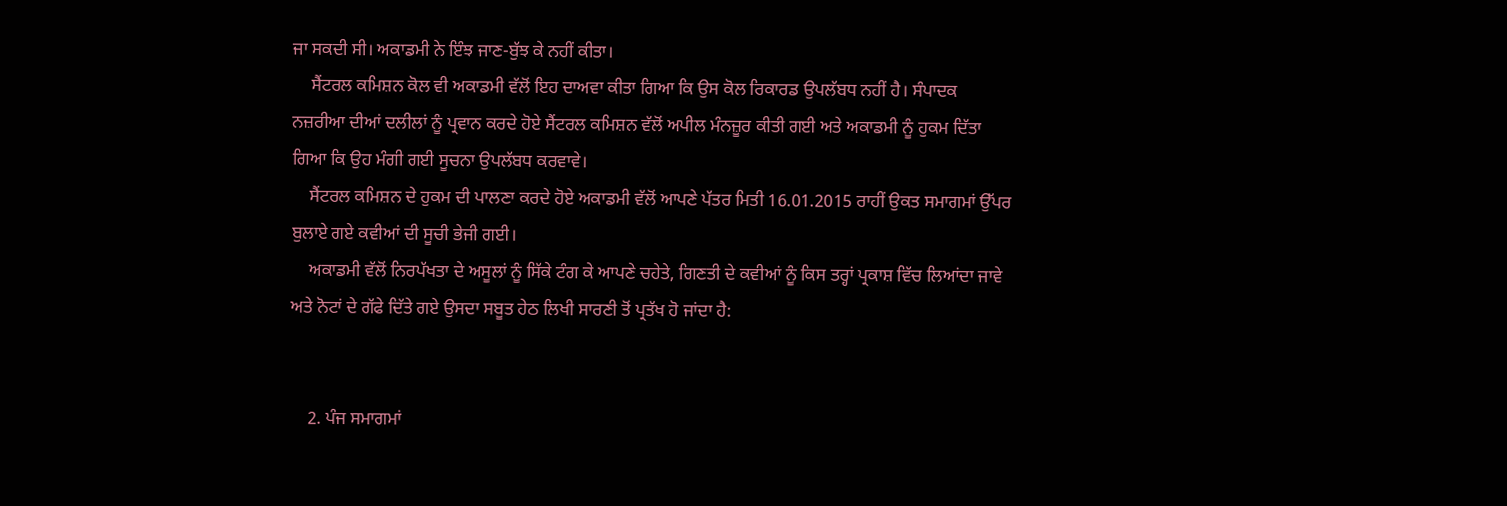ਜਾ ਸਕਦੀ ਸੀ। ਅਕਾਡਮੀ ਨੇ ਇੰਝ ਜਾਣ-ਬੁੱਝ ਕੇ ਨਹੀਂ ਕੀਤਾ।
    ਸੈਂਟਰਲ ਕਮਿਸ਼ਨ ਕੋਲ ਵੀ ਅਕਾਡਮੀ ਵੱਲੋਂ ਇਹ ਦਾਅਵਾ ਕੀਤਾ ਗਿਆ ਕਿ ਉਸ ਕੋਲ ਰਿਕਾਰਡ ਉਪਲੱਬਧ ਨਹੀਂ ਹੈ। ਸੰਪਾਦਕ ਨਜ਼ਰੀਆ ਦੀਆਂ ਦਲੀਲਾਂ ਨੂੰ ਪ੍ਰਵਾਨ ਕਰਦੇ ਹੋਏ ਸੈਂਟਰਲ ਕਮਿਸ਼ਨ ਵੱਲੋਂ ਅਪੀਲ ਮੰਨਜ਼ੂਰ ਕੀਤੀ ਗਈ ਅਤੇ ਅਕਾਡਮੀ ਨੂੰ ਹੁਕਮ ਦਿੱਤਾ ਗਿਆ ਕਿ ਉਹ ਮੰਗੀ ਗਈ ਸੂਚਨਾ ਉਪਲੱਬਧ ਕਰਵਾਵੇ।
    ਸੈਂਟਰਲ ਕਮਿਸ਼ਨ ਦੇ ਹੁਕਮ ਦੀ ਪਾਲਣਾ ਕਰਦੇ ਹੋਏ ਅਕਾਡਮੀ ਵੱਲੋਂ ਆਪਣੇ ਪੱਤਰ ਮਿਤੀ 16.01.2015 ਰਾਹੀਂ ਉਕਤ ਸਮਾਗਮਾਂ ਉੱਪਰ ਬੁਲਾਏ ਗਏ ਕਵੀਆਂ ਦੀ ਸੂਚੀ ਭੇਜੀ ਗਈ।
    ਅਕਾਡਮੀ ਵੱਲੋਂ ਨਿਰਪੱਖਤਾ ਦੇ ਅਸੂਲਾਂ ਨੂੰ ਸਿੱਕੇ ਟੰਗ ਕੇ ਆਪਣੇ ਚਹੇਤੇ, ਗਿਣਤੀ ਦੇ ਕਵੀਆਂ ਨੂੰ ਕਿਸ ਤਰ੍ਹਾਂ ਪ੍ਰਕਾਸ਼ ਵਿੱਚ ਲਿਆਂਦਾ ਜਾਵੇ ਅਤੇ ਨੋਟਾਂ ਦੇ ਗੱਫੇ ਦਿੱਤੇ ਗਏ ਉਸਦਾ ਸਬੂਤ ਹੇਠ ਲਿਖੀ ਸਾਰਣੀ ਤੋਂ ਪ੍ਰਤੱਖ ਹੋ ਜਾਂਦਾ ਹੈ:


    2. ਪੰਜ ਸਮਾਗਮਾਂ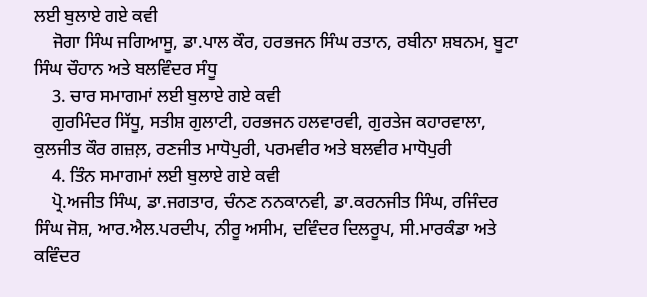ਲਈ ਬੁਲਾਏ ਗਏ ਕਵੀ
    ਜੋਗਾ ਸਿੰਘ ਜਗਿਆਸੂ, ਡਾ.ਪਾਲ ਕੌਰ, ਹਰਭਜਨ ਸਿੰਘ ਰਤਾਨ, ਰਬੀਨਾ ਸ਼ਬਨਮ, ਬੂਟਾ ਸਿੰਘ ਚੌਹਾਨ ਅਤੇ ਬਲਵਿੰਦਰ ਸੰਧੂ
    3. ਚਾਰ ਸਮਾਗਮਾਂ ਲਈ ਬੁਲਾਏ ਗਏ ਕਵੀ
    ਗੁਰਮਿੰਦਰ ਸਿੱਧੂ, ਸਤੀਸ਼ ਗੁਲਾਟੀ, ਹਰਭਜਨ ਹਲਵਾਰਵੀ, ਗੁਰਤੇਜ ਕਹਾਰਵਾਲਾ, ਕੁਲਜੀਤ ਕੌਰ ਗਜ਼ਲ਼, ਰਣਜੀਤ ਮਾਧੋਪੁਰੀ, ਪਰਮਵੀਰ ਅਤੇ ਬਲਵੀਰ ਮਾਧੋਪੁਰੀ
    4. ਤਿੰਨ ਸਮਾਗਮਾਂ ਲਈ ਬੁਲਾਏ ਗਏ ਕਵੀ
    ਪ੍ਰੋ.ਅਜੀਤ ਸਿੰਘ, ਡਾ.ਜਗਤਾਰ, ਚੰਨਣ ਨਨਕਾਨਵੀ, ਡਾ.ਕਰਨਜੀਤ ਸਿੰਘ, ਰਜਿੰਦਰ ਸਿੰਘ ਜੋਸ਼, ਆਰ.ਐਲ.ਪਰਦੀਪ, ਨੀਰੂ ਅਸੀਮ, ਦਵਿੰਦਰ ਦਿਲਰੂਪ, ਸੀ.ਮਾਰਕੰਡਾ ਅਤੇ ਕਵਿੰਦਰ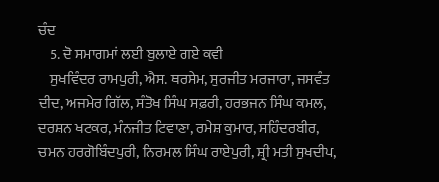ਚੰਦ
    5. ਦੋ ਸਮਾਗਮਾਂ ਲਈ ਬੁਲਾਏ ਗਏ ਕਵੀ
    ਸੁਖਵਿੰਦਰ ਰਾਮਪੁਰੀ, ਐਸ. ਥਰਸੇਮ, ਸੁਰਜੀਤ ਮਰਜਾਰਾ, ਜਸਵੰਤ ਦੀਦ, ਅਜਮੇਰ ਗਿੱਲ, ਸੰਤੋਖ ਸਿੰਘ ਸਫ਼ਰੀ, ਹਰਭਜਨ ਸਿੰਘ ਕਮਲ, ਦਰਸ਼ਨ ਖਟਕਰ, ਮੰਨਜੀਤ ਟਿਵਾਣਾ, ਰਮੇਸ਼ ਕੁਮਾਰ, ਸਹਿੰਦਰਬੀਰ, ਚਮਨ ਹਰਗੋਬਿੰਦਪੁਰੀ, ਨਿਰਮਲ ਸਿੰਘ ਰਾਏਪੁਰੀ, ਸ਼੍ਰੀ ਮਤੀ ਸੁਖਦੀਪ,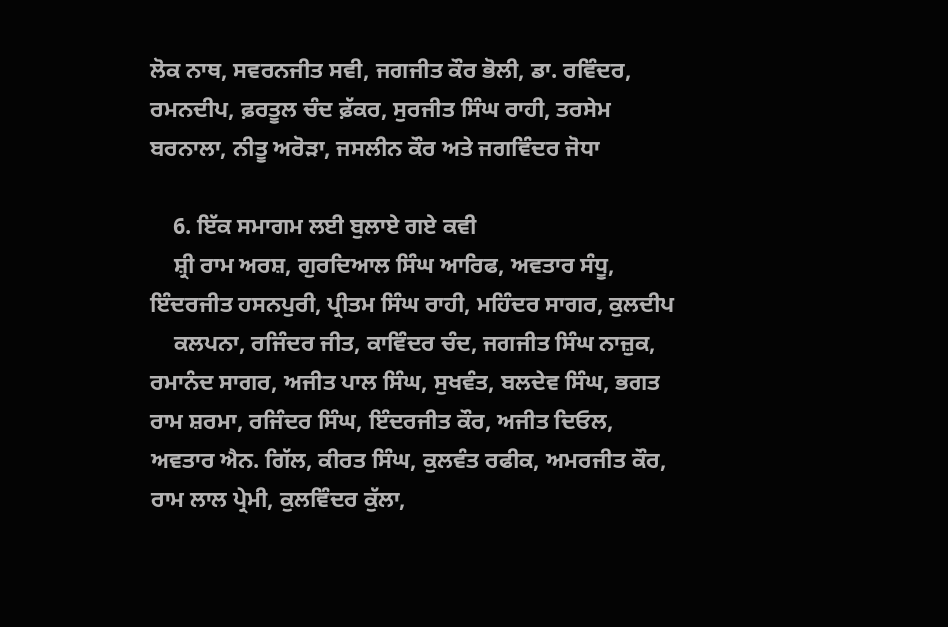ਲੋਕ ਨਾਥ, ਸਵਰਨਜੀਤ ਸਵੀ, ਜਗਜੀਤ ਕੌਰ ਭੋਲੀ, ਡਾ. ਰਵਿੰਦਰ, ਰਮਨਦੀਪ, ਫ਼ਰਤੂਲ ਚੰਦ ਫ਼ੱਕਰ, ਸੁਰਜੀਤ ਸਿੰਘ ਰਾਹੀ, ਤਰਸੇਮ ਬਰਨਾਲਾ, ਨੀਤੂ ਅਰੋੜਾ, ਜਸਲੀਨ ਕੌਰ ਅਤੇ ਜਗਵਿੰਦਰ ਜੋਧਾ

    6. ਇੱਕ ਸਮਾਗਮ ਲਈ ਬੁਲਾਏ ਗਏ ਕਵੀ
    ਸ਼੍ਰੀ ਰਾਮ ਅਰਸ਼, ਗੁਰਦਿਆਲ ਸਿੰਘ ਆਰਿਫ, ਅਵਤਾਰ ਸੰਧੂ, ਇੰਦਰਜੀਤ ਹਸਨਪੁਰੀ, ਪ੍ਰੀਤਮ ਸਿੰਘ ਰਾਹੀ, ਮਹਿੰਦਰ ਸਾਗਰ, ਕੁਲਦੀਪ
    ਕਲਪਨਾ, ਰਜਿੰਦਰ ਜੀਤ, ਕਾਵਿੰਦਰ ਚੰਦ, ਜਗਜੀਤ ਸਿੰਘ ਨਾਜ਼ੁਕ, ਰਮਾਨੰਦ ਸਾਗਰ, ਅਜੀਤ ਪਾਲ ਸਿੰਘ, ਸੁਖਵੰਤ, ਬਲਦੇਵ ਸਿੰਘ, ਭਗਤ ਰਾਮ ਸ਼ਰਮਾ, ਰਜਿੰਦਰ ਸਿੰਘ, ਇੰਦਰਜੀਤ ਕੌਰ, ਅਜੀਤ ਦਿਓਲ, ਅਵਤਾਰ ਐਨ. ਗਿੱਲ, ਕੀਰਤ ਸਿੰਘ, ਕੁਲਵੰਤ ਰਫੀਕ, ਅਮਰਜੀਤ ਕੌਰ, ਰਾਮ ਲਾਲ ਪ੍ਰੇਮੀ, ਕੁਲਵਿੰਦਰ ਕੁੱਲਾ,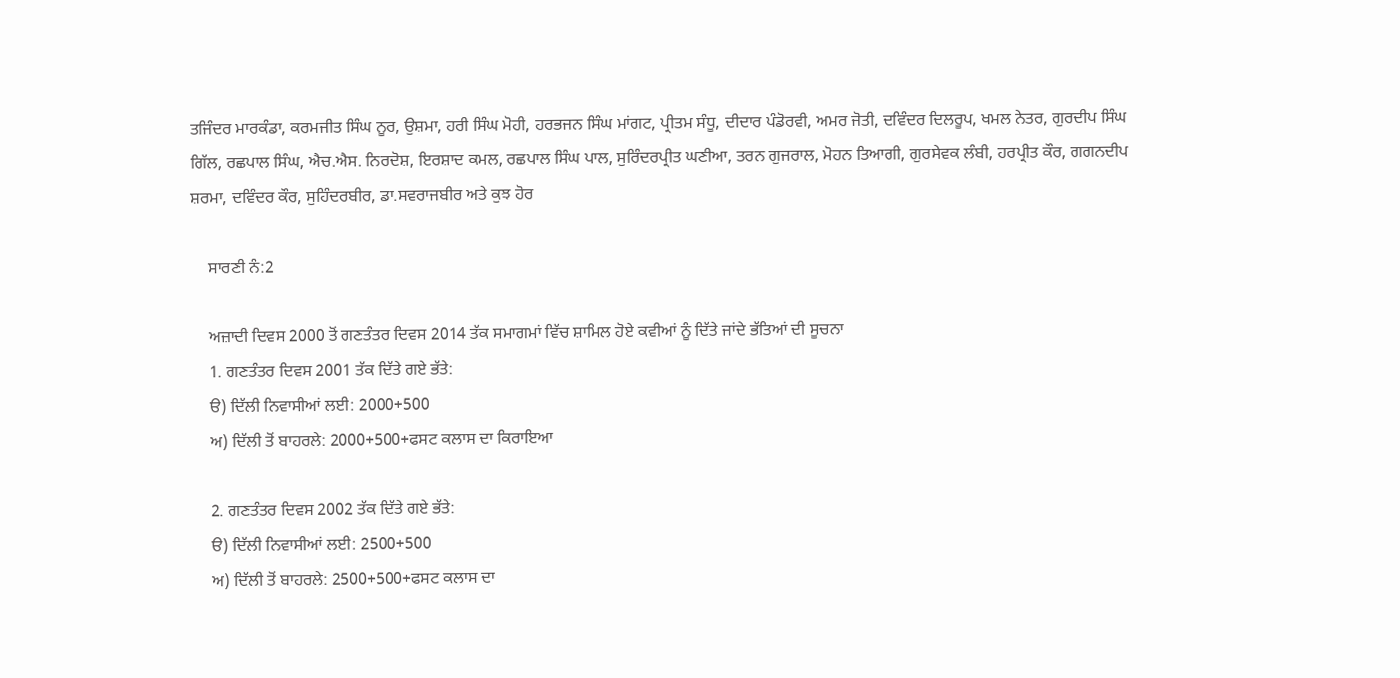ਤਜਿੰਦਰ ਮਾਰਕੰਡਾ, ਕਰਮਜੀਤ ਸਿੰਘ ਨੂਰ, ਉਸ਼ਮਾ, ਹਰੀ ਸਿੰਘ ਮੋਹੀ, ਹਰਭਜਨ ਸਿੰਘ ਮਾਂਗਟ, ਪ੍ਰੀਤਮ ਸੰਧੂ, ਦੀਦਾਰ ਪੰਡੋਰਵੀ, ਅਮਰ ਜੋਤੀ, ਦਵਿੰਦਰ ਦਿਲਰੂਪ, ਖਮਲ ਨੇਤਰ, ਗੁਰਦੀਪ ਸਿੰਘ ਗਿੱਲ, ਰਛਪਾਲ ਸਿੰਘ, ਐਚ.ਐਸ. ਨਿਰਦੋਸ਼, ਇਰਸ਼ਾਦ ਕਮਲ, ਰਛਪਾਲ ਸਿੰਘ ਪਾਲ, ਸੁਰਿੰਦਰਪ੍ਰੀਤ ਘਣੀਆ, ਤਰਨ ਗੁਜਰਾਲ, ਮੋਹਨ ਤਿਆਗੀ, ਗੁਰਸੇਵਕ ਲੰਬੀ, ਹਰਪ੍ਰੀਤ ਕੌਰ, ਗਗਨਦੀਪ ਸ਼ਰਮਾ, ਦਵਿੰਦਰ ਕੌਰ, ਸੁਹਿੰਦਰਬੀਰ, ਡਾ.ਸਵਰਾਜਬੀਰ ਅਤੇ ਕੁਝ ਹੋਰ

    ਸਾਰਣੀ ਨੰ:2

    ਅਜ਼ਾਦੀ ਦਿਵਸ 2000 ਤੋਂ ਗਣਤੰਤਰ ਦਿਵਸ 2014 ਤੱਕ ਸਮਾਗਮਾਂ ਵਿੱਚ ਸ਼ਾਮਿਲ ਹੋਏ ਕਵੀਆਂ ਨੂੰ ਦਿੱਤੇ ਜਾਂਦੇ ਭੱਤਿਆਂ ਦੀ ਸੂਚਨਾ
    1. ਗਣਤੰਤਰ ਦਿਵਸ 2001 ਤੱਕ ਦਿੱਤੇ ਗਏ ਭੱਤੇ:
    ੳ) ਦਿੱਲੀ ਨਿਵਾਸੀਆਂ ਲਈ: 2000+500
    ਅ) ਦਿੱਲੀ ਤੋਂ ਬਾਹਰਲੇ: 2000+500+ਫਸਟ ਕਲਾਸ ਦਾ ਕਿਰਾਇਆ

    2. ਗਣਤੰਤਰ ਦਿਵਸ 2002 ਤੱਕ ਦਿੱਤੇ ਗਏ ਭੱਤੇ:
    ੳ) ਦਿੱਲੀ ਨਿਵਾਸੀਆਂ ਲਈ: 2500+500
    ਅ) ਦਿੱਲੀ ਤੋਂ ਬਾਹਰਲੇ: 2500+500+ਫਸਟ ਕਲਾਸ ਦਾ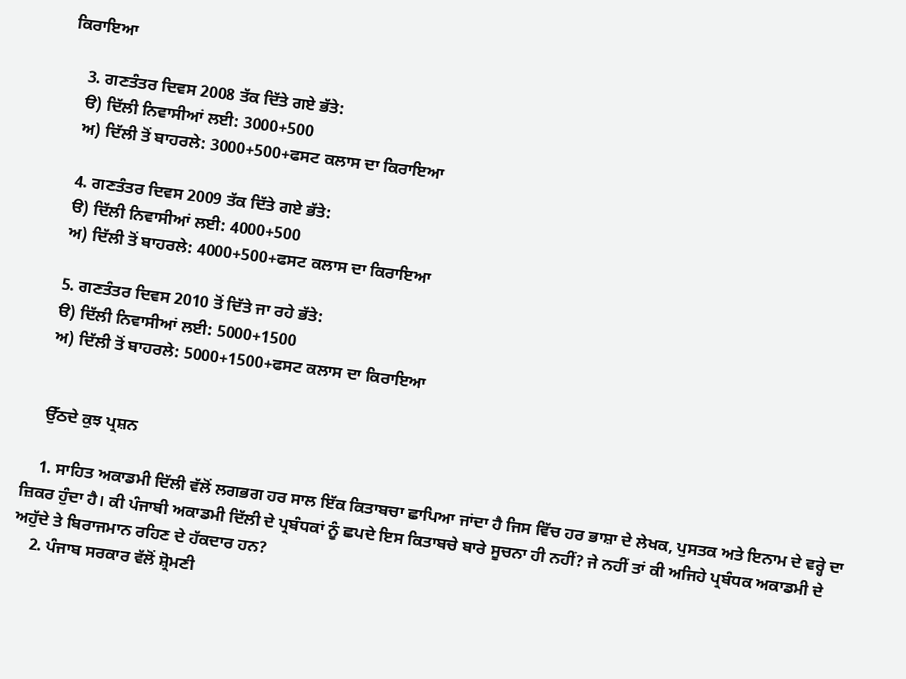ਕਿਰਾਇਆ

    3. ਗਣਤੰਤਰ ਦਿਵਸ 2008 ਤੱਕ ਦਿੱਤੇ ਗਏ ਭੱਤੇ:
    ੳ) ਦਿੱਲੀ ਨਿਵਾਸੀਆਂ ਲਈ: 3000+500
    ਅ) ਦਿੱਲੀ ਤੋਂ ਬਾਹਰਲੇ: 3000+500+ਫਸਟ ਕਲਾਸ ਦਾ ਕਿਰਾਇਆ

    4. ਗਣਤੰਤਰ ਦਿਵਸ 2009 ਤੱਕ ਦਿੱਤੇ ਗਏ ਭੱਤੇ:
    ੳ) ਦਿੱਲੀ ਨਿਵਾਸੀਆਂ ਲਈ: 4000+500
    ਅ) ਦਿੱਲੀ ਤੋਂ ਬਾਹਰਲੇ: 4000+500+ਫਸਟ ਕਲਾਸ ਦਾ ਕਿਰਾਇਆ

    5. ਗਣਤੰਤਰ ਦਿਵਸ 2010 ਤੋਂ ਦਿੱਤੇ ਜਾ ਰਹੇ ਭੱਤੇ:
    ੳ) ਦਿੱਲੀ ਨਿਵਾਸੀਆਂ ਲਈ: 5000+1500
    ਅ) ਦਿੱਲੀ ਤੋਂ ਬਾਹਰਲੇ: 5000+1500+ਫਸਟ ਕਲਾਸ ਦਾ ਕਿਰਾਇਆ


    ਉੱਠਦੇ ਕੁਝ ਪ੍ਰਸ਼ਨ

    1. ਸਾਹਿਤ ਅਕਾਡਮੀ ਦਿੱਲੀ ਵੱਲੋਂ ਲਗਭਗ ਹਰ ਸਾਲ ਇੱਕ ਕਿਤਾਬਚਾ ਛਾਪਿਆ ਜਾਂਦਾ ਹੈ ਜਿਸ ਵਿੱਚ ਹਰ ਭਾਸ਼ਾ ਦੇ ਲੇਖਕ, ਪੁਸਤਕ ਅਤੇ ਇਨਾਮ ਦੇ ਵਰ੍ਹੇ ਦਾ ਜ਼ਿਕਰ ਹੁੰਦਾ ਹੈ। ਕੀ ਪੰਜਾਬੀ ਅਕਾਡਮੀ ਦਿੱਲੀ ਦੇ ਪ੍ਰਬੰਧਕਾਂ ਨੂੰ ਛਪਦੇ ਇਸ ਕਿਤਾਬਚੇ ਬਾਰੇ ਸੂਚਨਾ ਹੀ ਨਹੀਂ? ਜੇ ਨਹੀਂ ਤਾਂ ਕੀ ਅਜਿਹੇ ਪ੍ਰਬੰਧਕ ਅਕਾਡਮੀ ਦੇ ਅਹੁੱਦੇ ਤੇ ਬਿਰਾਜਮਾਨ ਰਹਿਣ ਦੇ ਹੱਕਦਾਰ ਹਨ?
    2. ਪੰਜਾਬ ਸਰਕਾਰ ਵੱਲੋਂ ਸ਼੍ਰੋਮਣੀ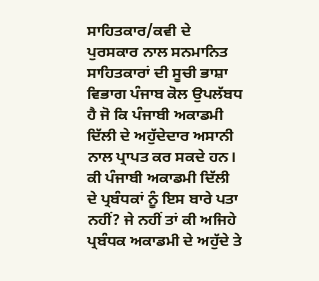ਸਾਹਿਤਕਾਰ/ਕਵੀ ਦੇ ਪੁਰਸਕਾਰ ਨਾਲ ਸਨਮਾਨਿਤ ਸਾਹਿਤਕਾਰਾਂ ਦੀ ਸੂਚੀ ਭਾਸ਼ਾ ਵਿਭਾਗ ਪੰਜਾਬ ਕੋਲ ਉਪਲੱਬਧ ਹੈ ਜੋ ਕਿ ਪੰਜਾਬੀ ਅਕਾਡਮੀ ਦਿੱਲੀ ਦੇ ਅਹੁੱਦੇਦਾਰ ਅਸਾਨੀ ਨਾਲ ਪ੍ਰਾਪਤ ਕਰ ਸਕਦੇ ਹਨ। ਕੀ ਪੰਜਾਬੀ ਅਕਾਡਮੀ ਦਿੱਲੀ ਦੇ ਪ੍ਰਬੰਧਕਾਂ ਨੂੰ ਇਸ ਬਾਰੇ ਪਤਾ ਨਹੀਂ? ਜੇ ਨਹੀਂ ਤਾਂ ਕੀ ਅਜਿਹੇ ਪ੍ਰਬੰਧਕ ਅਕਾਡਮੀ ਦੇ ਅਹੁੱਦੇ ਤੇ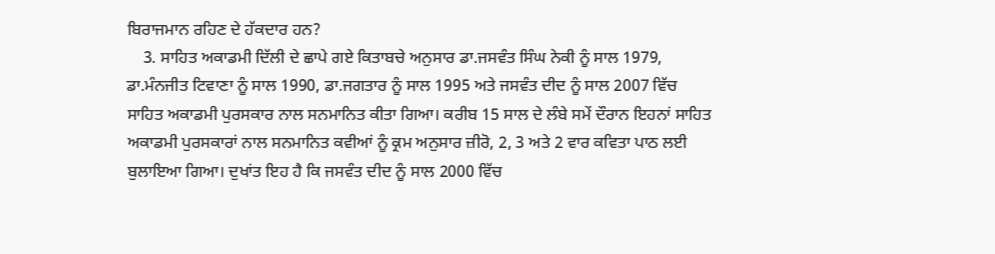ਬਿਰਾਜਮਾਨ ਰਹਿਣ ਦੇ ਹੱਕਦਾਰ ਹਨ?
    3. ਸਾਹਿਤ ਅਕਾਡਮੀ ਦਿੱਲੀ ਦੇ ਛਾਪੇ ਗਏ ਕਿਤਾਬਚੇ ਅਨੁਸਾਰ ਡਾ.ਜਸਵੰਤ ਸਿੰਘ ਨੇਕੀ ਨੂੰ ਸਾਲ 1979, ਡਾ.ਮੰਨਜੀਤ ਟਿਵਾਣਾ ਨੂੰ ਸਾਲ 1990, ਡਾ.ਜਗਤਾਰ ਨੂੰ ਸਾਲ 1995 ਅਤੇ ਜਸਵੰਤ ਦੀਦ ਨੂੰ ਸਾਲ 2007 ਵਿੱਚ ਸਾਹਿਤ ਅਕਾਡਮੀ ਪੁਰਸਕਾਰ ਨਾਲ ਸਨਮਾਨਿਤ ਕੀਤਾ ਗਿਆ। ਕਰੀਬ 15 ਸਾਲ ਦੇ ਲੰਬੇ ਸਮੇਂ ਦੌਰਾਨ ਇਹਨਾਂ ਸਾਹਿਤ ਅਕਾਡਮੀ ਪੁਰਸਕਾਰਾਂ ਨਾਲ ਸਨਮਾਨਿਤ ਕਵੀਆਂ ਨੂੰ ਕ੍ਰਮ ਅਨੁਸਾਰ ਜ਼ੀਰੋ, 2, 3 ਅਤੇ 2 ਵਾਰ ਕਵਿਤਾ ਪਾਠ ਲਈ ਬੁਲਾਇਆ ਗਿਆ। ਦੁਖਾਂਤ ਇਹ ਹੈ ਕਿ ਜਸਵੰਤ ਦੀਦ ਨੂੰ ਸਾਲ 2000 ਵਿੱਚ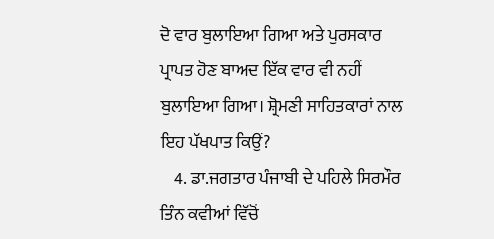ਦੋ ਵਾਰ ਬੁਲਾਇਆ ਗਿਆ ਅਤੇ ਪੁਰਸਕਾਰ ਪ੍ਰਾਪਤ ਹੋਣ ਬਾਅਦ ਇੱਕ ਵਾਰ ਵੀ ਨਹੀਂ ਬੁਲਾਇਆ ਗਿਆ। ਸ਼੍ਰੋਮਣੀ ਸਾਹਿਤਕਾਰਾਂ ਨਾਲ ਇਹ ਪੱਖਪਾਤ ਕਿਉਂ?
    4. ਡਾ.ਜਗਤਾਰ ਪੰਜਾਬੀ ਦੇ ਪਹਿਲੇ ਸਿਰਮੌਰ ਤਿੰਨ ਕਵੀਆਂ ਵਿੱਚੋਂ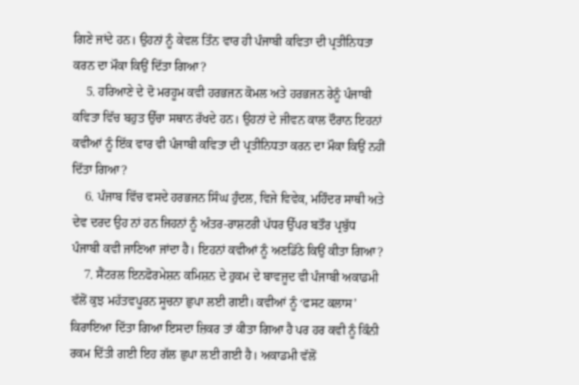ਗਿਣੇ ਜਾਂਦੇ ਹਨ। ਉਹਨਾਂ ਨੂੰ ਕੇਵਲ ਤਿੰਨ ਵਾਰ ਹੀ ਪੰਜਾਬੀ ਕਵਿਤਾ ਦੀ ਪ੍ਰਤੀਨਿਧਤਾ ਕਰਨ ਦਾ ਮੌਕਾ ਕਿਉਂ ਦਿੱਤਾ ਗਿਆ?
    5. ਹਰਿਆਣੇ ਦੇ ਦੋ ਮਰਹੂਮ ਕਵੀ ਹਰਭਜਨ ਕੋਮਲ ਅਤੇ ਹਰਭਜਨ ਰੇਨੂੰ ਪੰਜਾਬੀ ਕਵਿਤਾ ਵਿੱਚ ਬਹੁਤ ਉੱਚਾ ਸਥਾਨ ਰੱਖਦੇ ਹਨ। ਉਹਨਾਂ ਦੇ ਜੀਵਨ ਕਾਲ ਦੌਰਾਨ ਇਹਨਾਂ ਕਵੀਆਂ ਨੂੰ ਇੱਕ ਵਾਰ ਵੀ ਪੰਜਾਬੀ ਕਵਿਤਾ ਦੀ ਪ੍ਰਤੀਨਿਧਤਾ ਕਰਨ ਦਾ ਮੌਕਾ ਕਿਉਂ ਨਹੀਂ ਦਿੱਤਾ ਗਿਆ?
    6. ਪੰਜਾਬ ਵਿੱਚ ਵਸਦੇ ਹਰਭਜਨ ਸਿੰਘ ਹੁੰਦਲ, ਵਿਜੇ ਵਿਵੇਕ, ਮਹਿੰਦਰ ਸਾਥੀ ਅਤੇ ਦੇਵ ਦਰਦ ਉਹ ਨਾਂ ਹਨ ਜਿਹਨਾਂ ਨੂੰ ਅੰਤਰ-ਰਾਸ਼ਟਰੀ ਪੱਧਰ ਉੱਪਰ ਬਤੌਰ ਪ੍ਰਬੁੱਧ ਪੰਜਾਬੀ ਕਵੀ ਜਾਣਿਆ ਜਾਂਦਾ ਹੈ। ਇਹਨਾਂ ਕਵੀਆਂ ਨੂੰ ਅਣਡਿੱਠੇ ਕਿਉਂ ਕੀਤਾ ਗਿਆ?
    7. ਸੈਂਟਰਲ ਇਨਫੋਰਮੇਸ਼ਨ ਕਮਿਸ਼ਨ ਦੇ ਹੁਕਮ ਦੇ ਬਾਵਜੂਦ ਵੀ ਪੰਜਾਬੀ ਅਕਾਡਮੀ ਵੱਲੋਂ ਕੁਝ ਮਹੱਤਵਪੂਰਨ ਸੂਚਨਾ ਛੁਪਾ ਲਈ ਗਈ। ਕਵੀਆਂ ਨੂੰ ‘ਫਸਟ ਕਲਾਸ’ ਕਿਰਾਇਆ ਦਿੱਤਾ ਗਿਆ ਇਸਦਾ ਜ਼ਿਕਰ ਤਾਂ ਕੀਤਾ ਗਿਆ ਹੈ ਪਰ ਹਰ ਕਵੀ ਨੂੰ ਕਿੰਨੀ ਰਕਮ ਦਿੱਤੀ ਗਈ ਇਹ ਗੱਲ ਛੁਪਾ ਲਈ ਗਈ ਹੈ। ਅਕਾਡਮੀ ਵੱਲੋਂ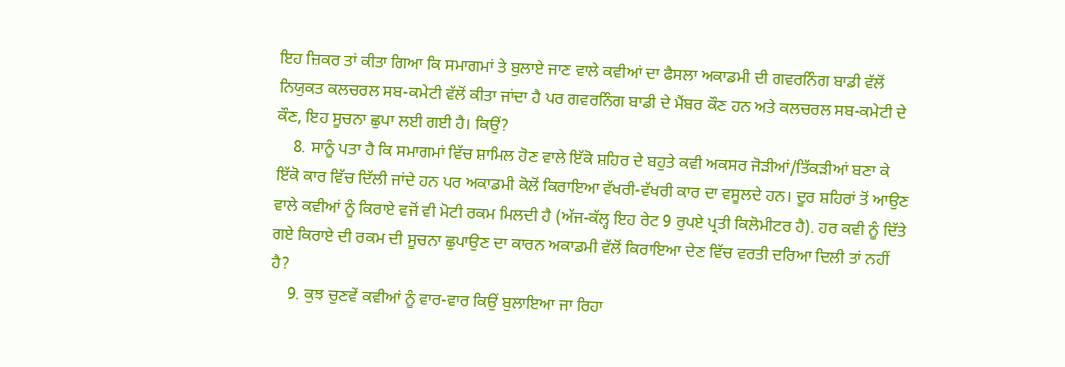ਇਹ ਜ਼ਿਕਰ ਤਾਂ ਕੀਤਾ ਗਿਆ ਕਿ ਸਮਾਗਮਾਂ ਤੇ ਬੁਲਾਏ ਜਾਣ ਵਾਲੇ ਕਵੀਆਂ ਦਾ ਫੈਸਲਾ ਅਕਾਡਮੀ ਦੀ ਗਵਰਨਿੰਗ ਬਾਡੀ ਵੱਲੋਂ ਨਿਯੁਕਤ ਕਲਚਰਲ ਸਬ-ਕਮੇਟੀ ਵੱਲੋਂ ਕੀਤਾ ਜਾਂਦਾ ਹੈ ਪਰ ਗਵਰਨਿੰਗ ਬਾਡੀ ਦੇ ਮੈਂਬਰ ਕੌਣ ਹਨ ਅਤੇ ਕਲਚਰਲ ਸਬ-ਕਮੇਟੀ ਦੇ ਕੌਣ, ਇਹ ਸੂਚਨਾ ਛੁਪਾ ਲਈ ਗਈ ਹੈ। ਕਿਉਂ?
    8. ਸਾਨੂੰ ਪਤਾ ਹੈ ਕਿ ਸਮਾਗਮਾਂ ਵਿੱਚ ਸ਼ਾਮਿਲ ਹੋਣ ਵਾਲੇ ਇੱਕੋ ਸ਼ਹਿਰ ਦੇ ਬਹੁਤੇ ਕਵੀ ਅਕਸਰ ਜੋੜੀਆਂ/ਤਿੱਕੜੀਆਂ ਬਣਾ ਕੇ ਇੱਕੋ ਕਾਰ ਵਿੱਚ ਦਿੱਲੀ ਜਾਂਦੇ ਹਨ ਪਰ ਅਕਾਡਮੀ ਕੋਲੋਂ ਕਿਰਾਇਆ ਵੱਖਰੀ-ਵੱਖਰੀ ਕਾਰ ਦਾ ਵਸੂਲਦੇ ਹਨ। ਦੂਰ ਸ਼ਹਿਰਾਂ ਤੋਂ ਆਉਣ ਵਾਲੇ ਕਵੀਆਂ ਨੂੰ ਕਿਰਾਏ ਵਜੋਂ ਵੀ ਮੋਟੀ ਰਕਮ ਮਿਲਦੀ ਹੈ (ਅੱਜ-ਕੱਲ੍ਹ ਇਹ ਰੇਟ 9 ਰੁਪਏ ਪ੍ਰਤੀ ਕਿਲੋਮੀਟਰ ਹੈ). ਹਰ ਕਵੀ ਨੂੰ ਦਿੱਤੇ ਗਏ ਕਿਰਾਏ ਦੀ ਰਕਮ ਦੀ ਸੂਚਨਾ ਛੁਪਾਉਣ ਦਾ ਕਾਰਨ ਅਕਾਡਮੀ ਵੱਲੋਂ ਕਿਰਾਇਆ ਦੇਣ ਵਿੱਚ ਵਰਤੀ ਦਰਿਆ ਦਿਲੀ ਤਾਂ ਨਹੀਂ ਹੈ?
    9. ਕੁਝ ਚੁਣਵੇਂ ਕਵੀਆਂ ਨੂੰ ਵਾਰ-ਵਾਰ ਕਿਉਂ ਬੁਲਾਇਆ ਜਾ ਰਿਹਾ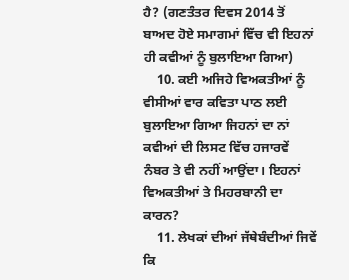ਹੈ? (ਗਣਤੰਤਰ ਦਿਵਸ 2014 ਤੋਂ ਬਾਅਦ ਹੋਏ ਸਮਾਗਮਾਂ ਵਿੱਚ ਵੀ ਇਹਨਾਂ ਹੀ ਕਵੀਆਂ ਨੂੰ ਬੁਲਾਇਆ ਗਿਆ)
    10. ਕਈ ਅਜਿਹੇ ਵਿਅਕਤੀਆਂ ਨੂੰ ਵੀਸੀਆਂ ਵਾਰ ਕਵਿਤਾ ਪਾਠ ਲਈ ਬੁਲਾਇਆ ਗਿਆ ਜਿਹਨਾਂ ਦਾ ਨਾਂ ਕਵੀਆਂ ਦੀ ਲਿਸਟ ਵਿੱਚ ਹਜਾਰਵੇਂ ਨੰਬਰ ਤੇ ਵੀ ਨਹੀਂ ਆਉਂਦਾ। ਇਹਨਾਂ ਵਿਅਕਤੀਆਂ ਤੇ ਮਿਹਰਬਾਨੀ ਦਾ ਕਾਰਨ?
    11. ਲੇਖਕਾਂ ਦੀਆਂ ਜੱਥੇਬੰਦੀਆਂ ਜਿਵੇਂ ਕਿ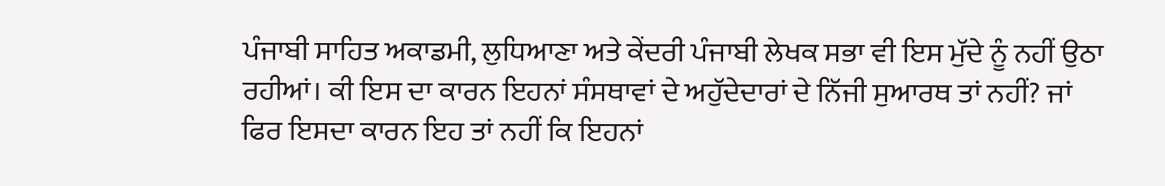ਪੰਜਾਬੀ ਸਾਹਿਤ ਅਕਾਡਮੀ, ਲੁਧਿਆਣਾ ਅਤੇ ਕੇਂਦਰੀ ਪੰਜਾਬੀ ਲੇਖਕ ਸਭਾ ਵੀ ਇਸ ਮੁੱਦੇ ਨੂੰ ਨਹੀਂ ਉਠਾ ਰਹੀਆਂ। ਕੀ ਇਸ ਦਾ ਕਾਰਨ ਇਹਨਾਂ ਸੰਸਥਾਵਾਂ ਦੇ ਅਹੁੱਦੇਦਾਰਾਂ ਦੇ ਨਿੱਜੀ ਸੁਆਰਥ ਤਾਂ ਨਹੀਂ? ਜਾਂ ਫਿਰ ਇਸਦਾ ਕਾਰਨ ਇਹ ਤਾਂ ਨਹੀਂ ਕਿ ਇਹਨਾਂ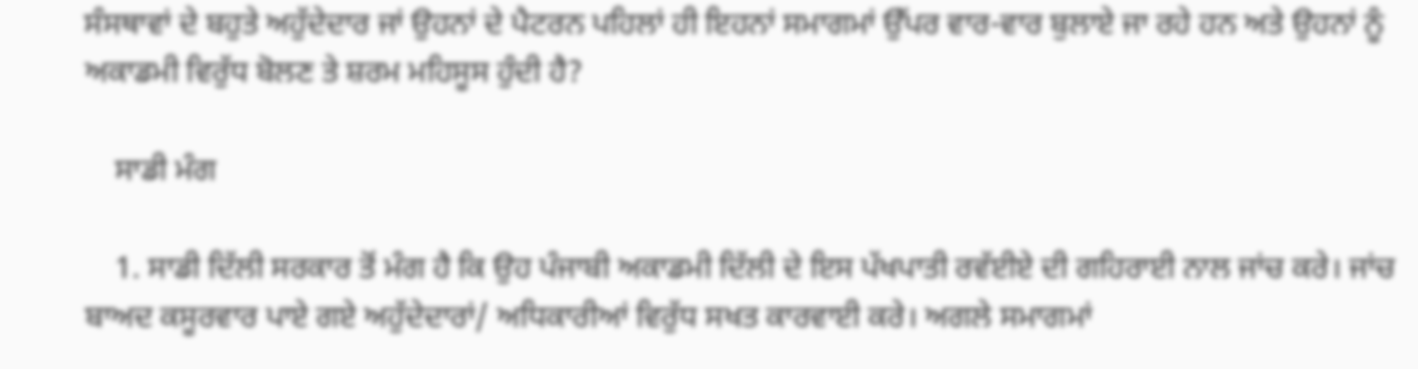ਸੰਸਥਾਵਾਂ ਦੇ ਬਹੁਤੇ ਅਹੁੱਦੇਦਾਰ ਜਾਂ ਉਹਨਾਂ ਦੇ ਪੈਟਰਨ ਪਹਿਲਾਂ ਹੀ ਇਹਨਾਂ ਸਮਾਗਮਾਂ ਉੱਪਰ ਵਾਰ-ਵਾਰ ਬੁਲਾਏ ਜਾ ਰਹੇ ਹਨ ਅਤੇ ਉਹਨਾਂ ਨੂੰ ਅਕਾਡਮੀ ਵਿਰੁੱਧ ਬੋਲਣ ਤੇ ਸ਼ਰਮ ਮਹਿਸੂਸ ਹੁੰਦੀ ਹੈ?

    ਸਾਡੀ ਮੰਗ

    1. ਸਾਡੀ ਦਿੱਲੀ ਸਰਕਾਰ ਤੋਂ ਮੰਗ ਹੈ ਕਿ ਉਹ ਪੰਜਾਬੀ ਅਕਾਡਮੀ ਦਿੱਲੀ ਦੇ ਇਸ ਪੱਖਪਾਤੀ ਰਵੱਈਏ ਦੀ ਗਹਿਰਾਈ ਨਾਲ ਜਾਂਚ ਕਰੇ। ਜਾਂਚ ਬਾਅਦ ਕਸੂਰਵਾਰ ਪਾਏ ਗਏ ਅਹੁੱਦੇਦਾਰਾਂ/ ਅਧਿਕਾਰੀਆਂ ਵਿਰੁੱਧ ਸਖਤ ਕਾਰਵਾਈ ਕਰੇ। ਅਗਲੇ ਸਮਾਗਮਾਂ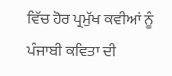ਵਿੱਚ ਹੋਰ ਪ੍ਰਮੁੱਖ ਕਵੀਆਂ ਨੂੰ ਪੰਜਾਬੀ ਕਵਿਤਾ ਦੀ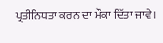ਪ੍ਰਤੀਨਿਧਤਾ ਕਰਨ ਦਾ ਮੌਕਾ ਦਿੱਤਾ ਜਾਵੇ।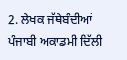2. ਲੇਖਕ ਜੱਥੇਬੰਦੀਆਂ ਪੰਜਾਬੀ ਅਕਾਡਮੀ ਦਿੱਲੀ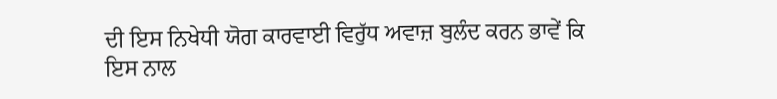ਦੀ ਇਸ ਨਿਖੇਧੀ ਯੋਗ ਕਾਰਵਾਈ ਵਿਰੁੱਧ ਅਵਾਜ਼ ਬੁਲੰਦ ਕਰਨ ਭਾਵੇਂ ਕਿ ਇਸ ਨਾਲ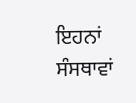ਇਹਨਾਂ ਸੰਸਥਾਵਾਂ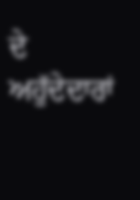ਦੇ ਅਹੁੱਦੇਦਾਰਾਂ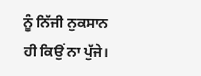ਨੂੰ ਨਿੱਜੀ ਨੁਕਸਾਨ ਹੀ ਕਿਉਂ ਨਾ ਪੁੱਜੇ।